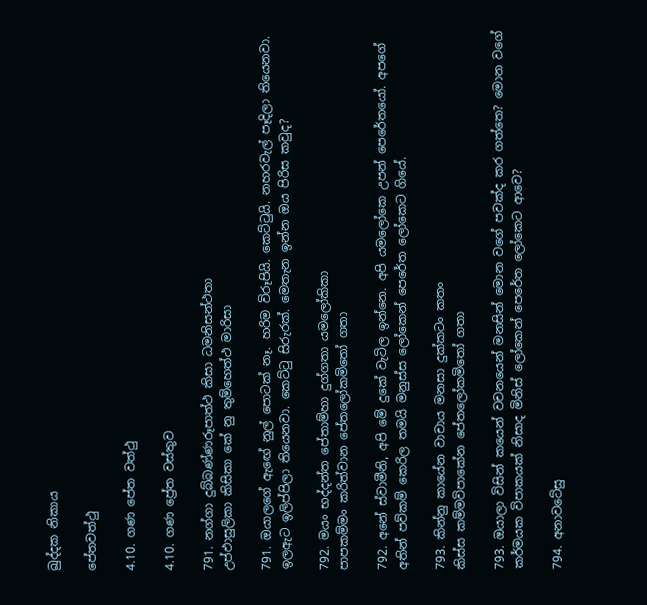ඛුද්දක නිකාය

පේතවත්ථු

4.10. ගණ පේත වත්ථු

4.10. ගණ ප්‍රේත වස්තුව

791. නග්ගා දුබ්බණ්ණරූපාත්ථ කිසා ධමනිසන්ථතා
උප්ඵාසුලිකා කිසිකා කේ නු තුම්හෙත්ථ මාරිසා

791. ඔයාලගේ ඇඟේ නුල් පොටක් නෑ. හරිම විරූපියි. කෙට්ටුයි. නහරවැල් පෑදිලා තියෙනවා. ඉලඇට ඉලිප්පිලා තියෙනවා. කෙට්ටු සිරුරක්. මෙතැන ඉන්න ඔය පිරිස කවුද?

792. මයං භද්දන්ත පේතාම්හා දුග්ගතා යමලෝකිකා
පාපකම්මං කරිත්වාන පේතලෝකමිතෝ ගතා

792. අනේ ස්වාමීනි, අපි මේ දුකේ වැටිල ඉන්නෙ. අපි යමලෝකෙ උපන් පෙරේතයෝ. අපගේ අතින් පව්කම් කෙරිල තමයි මනුස්ස ලෝකෙන් පෙරේත ලෝකෙට ගියේ.

793. කින්නු කායේන වාචාය මනසා දුක්කටං කතං
කිස්ස කම්මවිපාකේන පේතලෝකමිතෝ ගතා

793. ඔයාලා විසින් කයෙන් වචනයෙන් මනසින් මොන වගේ පවක්ද කර ගත්තෙ? මොන වගේ කර්මයක විපාකයක් නිසාද මිනිස් ලෝකෙන් පෙරේත ලෝකෙට ආවෙ?

794. අනාවටේසු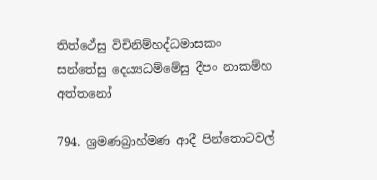තිත්ථේසු විචිනිම්හද්ධමාසකං
සන්තේසු දෙය්‍යධම්මේසු දීපං නාකම්හ අත්තනෝ

794. ශ්‍රමණබ්‍රාහ්මණ ආදී පින්තොටවල්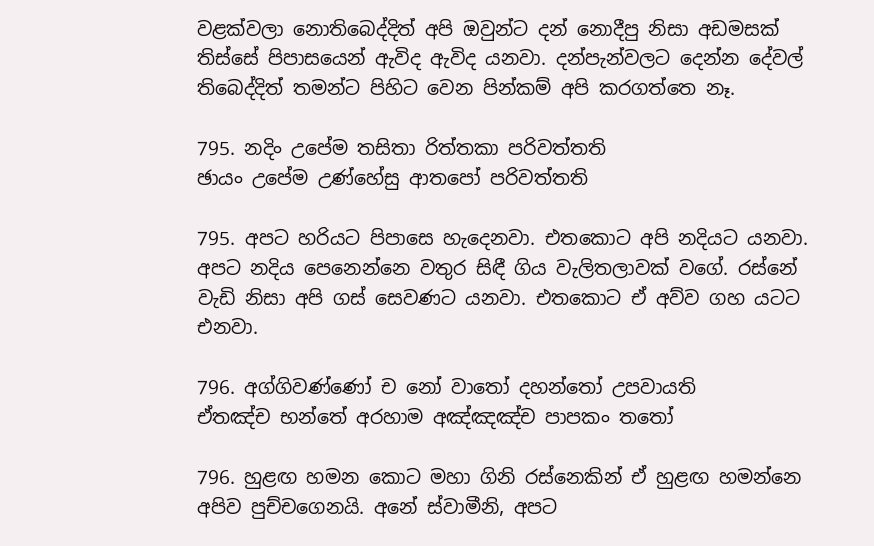වළක්වලා නොතිබෙද්දිත් අපි ඔවුන්ට දන් නොදීපු නිසා අඩමසක් තිස්සේ පිපාසයෙන් ඇවිද ඇවිද යනවා. දන්පැන්වලට දෙන්න දේවල් තිබෙද්දිත් තමන්ට පිහිට වෙන පින්කම් අපි කරගත්තෙ නෑ.

795. නදිං උපේම තසිතා රිත්තකා පරිවත්තති
ඡායං උපේම උණ්හේසු ආතපෝ පරිවත්තති

795. අපට හරියට පිපාසෙ හැදෙනවා. එතකොට අපි නදියට යනවා. අපට නදිය පෙනෙන්නෙ වතුර සිඳී ගිය වැලිතලාවක් වගේ. රස්නේ වැඩි නිසා අපි ගස් සෙවණට යනවා. එතකොට ඒ අව්ව ගහ යටට එනවා.

796. අග්ගිවණ්ණෝ ච නෝ වාතෝ දහන්තෝ උපවායති
ඒතඤ්ච භන්තේ අරහාම අඤ්ඤඤ්ච පාපකං තතෝ

796. හුළඟ හමන කොට මහා ගිනි රස්නෙකින් ඒ හුළඟ හමන්නෙ අපිව පුච්චගෙනයි. අනේ ස්වාමීනි, අපට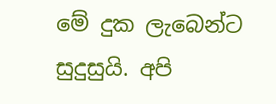මේ දුක ලැබෙන්ට සුදුසුයි. අපි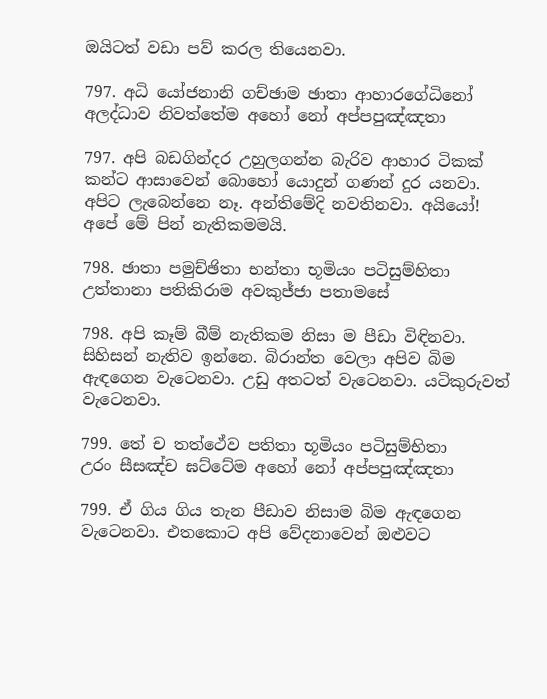ඔයිටත් වඩා පව් කරල තියෙනවා.

797. අධි යෝජනානි ගච්ඡාම ඡාතා ආහාරගේධිනෝ
අලද්ධාව නිවත්තේම අහෝ නෝ අප්පපුඤ්ඤතා

797. අපි බඩගින්දර උහුලගන්න බැරිව ආහාර ටිකක් කන්ට ආසාවෙන් බොහෝ යොදුන් ගණන් දුර යනවා. අපිට ලැබෙන්නෙ නෑ. අන්තිමේදි නවතිනවා. අයියෝ! අපේ මේ පින් නැතිකමමයි.

798. ඡාතා පමුච්ඡිතා භන්තා භූමියං පටිසුම්හිතා
උත්තානා පතිකිරාම අවකුජ්ජා පතාමසේ

798. අපි කෑම් බීම් නැතිකම නිසා ම පීඩා විඳිනවා. සිහිසන් නැතිව ඉන්නෙ. බිරාන්ත වෙලා අපිව බිම ඇඳගෙන වැටෙනවා. උඩු අතටත් වැටෙනවා. යටිකුරුවත් වැටෙනවා.

799. තේ ච තත්ථේව පතිතා භූමියං පටිසුම්භිතා
උරං සීසඤ්ච ඝට්ටේම අහෝ නෝ අප්පපුඤ්ඤතා

799. ඒ ගිය ගිය තැන පීඩාව නිසාම බිම ඇඳගෙන වැටෙනවා. එතකොට අපි වේදනාවෙන් ඔළුවට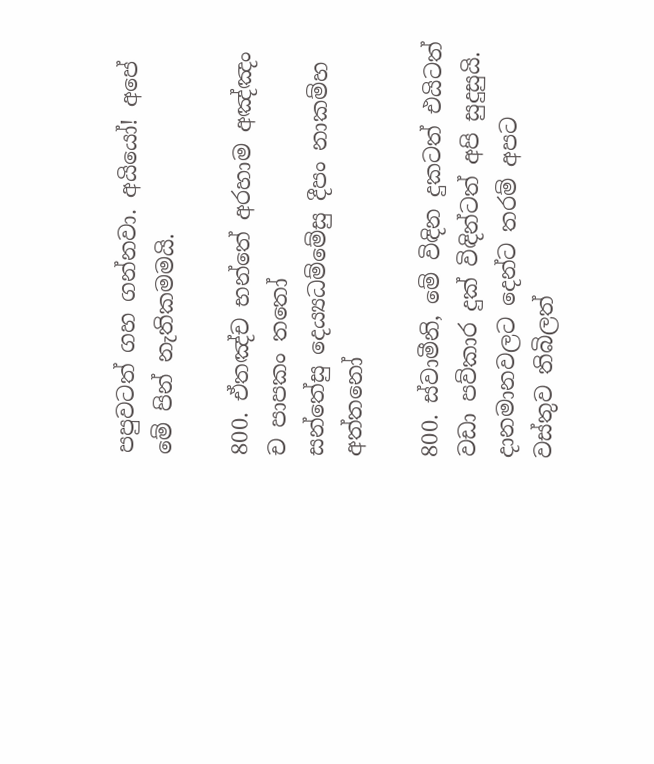පපුවටත් ගහ ගන්නවා. අයියෝ! අපේ මේ පින් නැතිකමමයි.

800. ඒතඤ්ච භන්තේ අරහාම අඤ්ඤං ච පාපකං තතෝ
සන්තේසු දෙය්‍යධම්මේසු දීපං නාකම්හ අත්තනෝ

800. ස්වාමීනි, මේ විඳින දුකටත් එයිටත් වඩා පව්කාර දුක් විඳින්ටත් අපි සුදුසුයි. දානමානවලට දෙන්ට තරම් අපට වස්තුව තිබිලත්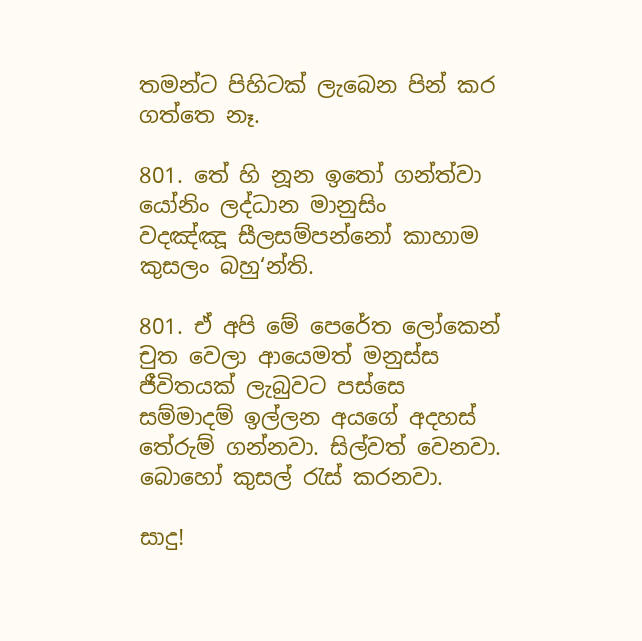තමන්ට පිහිටක් ලැබෙන පින් කර ගත්තෙ නෑ.

801. තේ හි නූන ඉතෝ ගන්ත්වා යෝනිං ලද්ධාන මානුසිං
වදඤ්ඤූ සීලසම්පන්නෝ කාහාම කුසලං බහු‘න්ති.

801. ඒ අපි මේ පෙරේත ලෝකෙන් චුත වෙලා ආයෙමත් මනුස්ස ජීවිතයක් ලැබුවට පස්සෙ සම්මාදම් ඉල්ලන අයගේ අදහස් තේරුම් ගන්නවා. සිල්වත් වෙනවා. බොහෝ කුසල් රැස් කරනවා.

සාදු!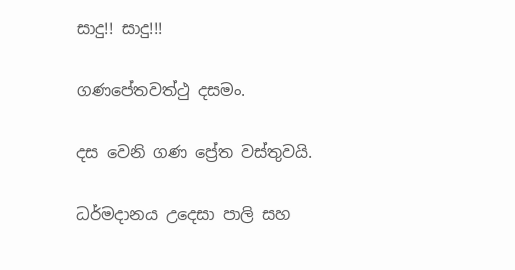සාදු!! සාදු!!!

ගණපේතවත්ථු දසමං.

දස වෙනි ගණ ප්‍රේත වස්තුවයි.

ධර්මදානය උදෙසා පාලි සහ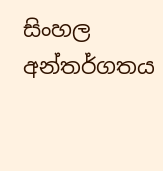සිංහල අන්තර්ගතය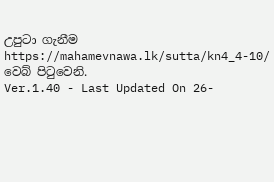උපුටා ගැනීම https://mahamevnawa.lk/sutta/kn4_4-10/ වෙබ් පිටුවෙනි.
Ver.1.40 - Last Updated On 26-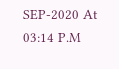SEP-2020 At 03:14 P.M